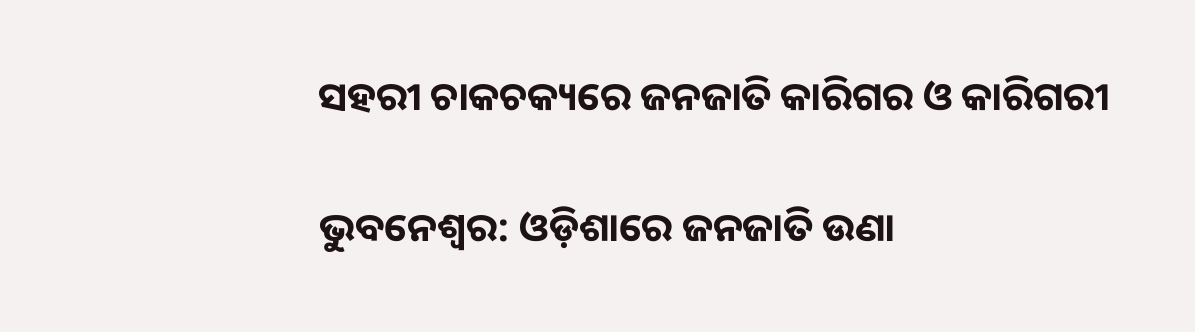ସହରୀ ଚାକଚକ୍ୟରେ ଜନଜାତି କାରିଗର ଓ କାରିଗରୀ

ଭୁବନେଶ୍ବର: ଓଡ଼ିଶାରେ ଜନଜାତି ଉଣା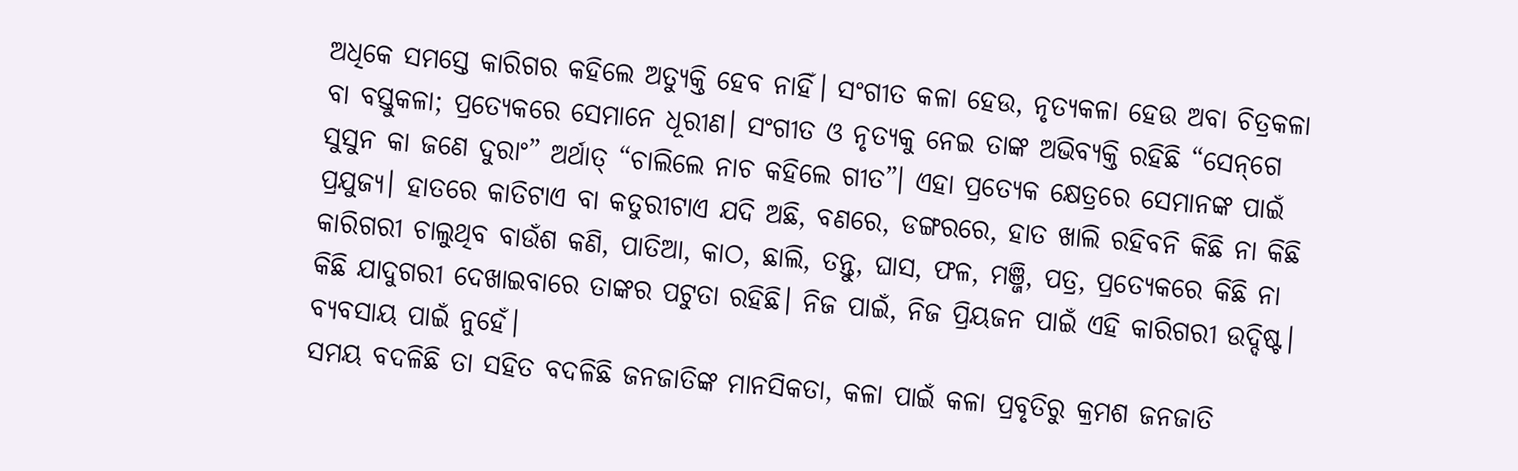ଅଧିକେ ସମସ୍ତେ କାରିଗର କହିଲେ ଅତ୍ୟୁକ୍ତି ହେବ ନାହିଁ। ସଂଗୀତ କଳା ହେଉ, ନୃତ୍ୟକଳା ହେଉ ଅବା ଚିତ୍ରକଳା ବା ବସ୍ତୁକଳା; ପ୍ରତ୍ୟେକରେ ସେମାନେ ଧୂରୀଣ। ସଂଗୀତ ଓ ନୃତ୍ୟକୁ ନେଇ ତାଙ୍କ ଅଭିବ୍ୟକ୍ତି ରହିଛି “ସେନ୍‌ଗେ ସୁସୁନ କା ଜଣେ ଦୁରାଂ” ଅର୍ଥାତ୍ “ଚାଲିଲେ ନାଚ କହିଲେ ଗୀତ”। ଏହା ପ୍ରତ୍ୟେକ କ୍ଷେତ୍ରରେ ସେମାନଙ୍କ ପାଇଁ ପ୍ରଯୁଜ୍ୟ। ହାତରେ କାତିଟାଏ ବା କତୁରୀଟାଏ ଯଦି ଅଛି, ବଣରେ, ଡଙ୍ଗରରେ, ହାତ ଖାଲି ରହିବନି କିଛି ନା କିଛି କାରିଗରୀ ଚାଲୁଥିବ ବାଉଁଶ କଣି, ପାତିଆ, କାଠ, ଛାଲି, ତନ୍ତୁ, ଘାସ, ଫଳ, ମଞ୍ଜି, ପତ୍ର, ପ୍ରତ୍ୟେକରେ କିଛି ନା କିଛି ଯାଦୁଗରୀ ଦେଖାଇବାରେ ତାଙ୍କର ପଟୁତା ରହିଛି। ନିଜ ପାଇଁ, ନିଜ ପ୍ରିୟଜନ ପାଇଁ ଏହି କାରିଗରୀ ଉଦ୍ଦିଷ୍ଟ। ବ୍ୟବସାୟ ପାଇଁ ନୁହେଁ।
ସମୟ ବଦଳିଛି ତା ସହିତ ବଦଳିଛି ଜନଜାତିଙ୍କ ମାନସିକତା, କଳା ପାଇଁ କଳା ପ୍ରବୃତିରୁ କ୍ରମଶ ଜନଜାତି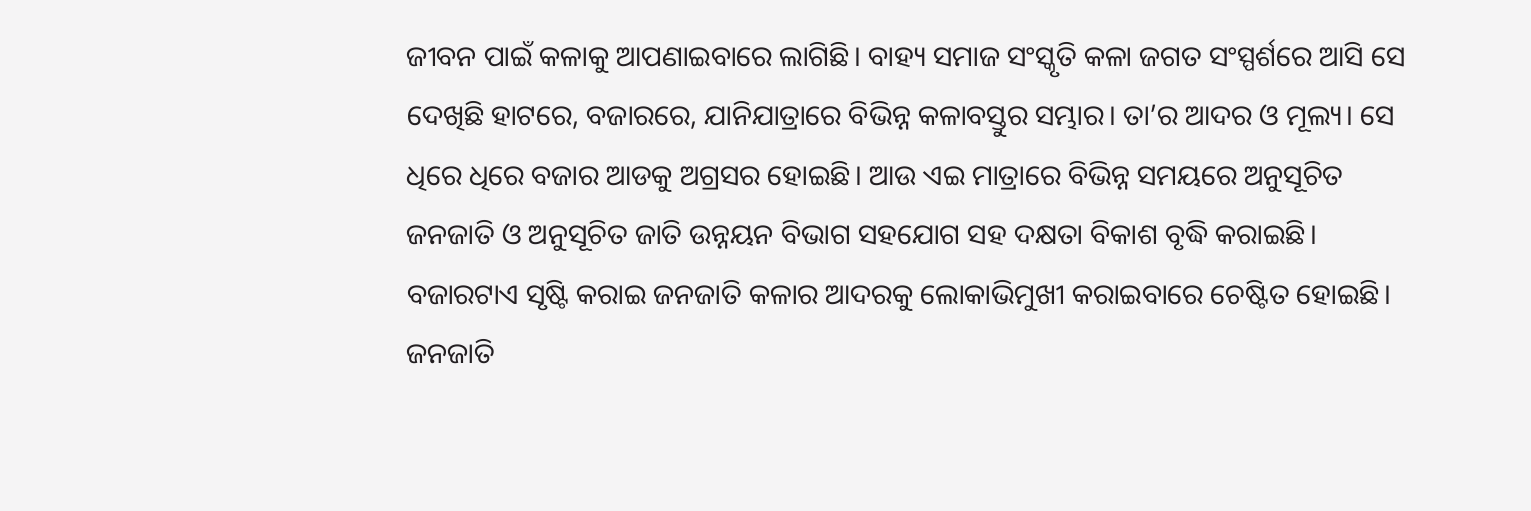ଜୀବନ ପାଇଁ କଳାକୁ ଆପଣାଇବାରେ ଲାଗିଛି। ବାହ୍ୟ ସମାଜ ସଂସ୍କୃତି କଳା ଜଗତ ସଂସ୍ପର୍ଶରେ ଆସି ସେ ଦେଖିଛି ହାଟରେ, ବଜାରରେ, ଯାନିଯାତ୍ରାରେ ବିଭିନ୍ନ କଳାବସ୍ତୁର ସମ୍ଭାର। ତା’ର ଆଦର ଓ ମୂଲ୍ୟ। ସେ ଧିରେ ଧିରେ ବଜାର ଆଡକୁ ଅଗ୍ରସର ହୋଇଛି। ଆଉ ଏଇ ମାତ୍ରାରେ ବିଭିନ୍ନ ସମୟରେ ଅନୁସୂଚିତ ଜନଜାତି ଓ ଅନୁସୂଚିତ ଜାତି ଉନ୍ନୟନ ବିଭାଗ ସହଯୋଗ ସହ ଦକ୍ଷତା ବିକାଶ ବୃଦ୍ଧି କରାଇଛି। ବଜାରଟାଏ ସୃଷ୍ଟି କରାଇ ଜନଜାତି କଳାର ଆଦରକୁ ଲୋକାଭିମୁଖୀ କରାଇବାରେ ଚେଷ୍ଟିତ ହୋଇଛି। ଜନଜାତି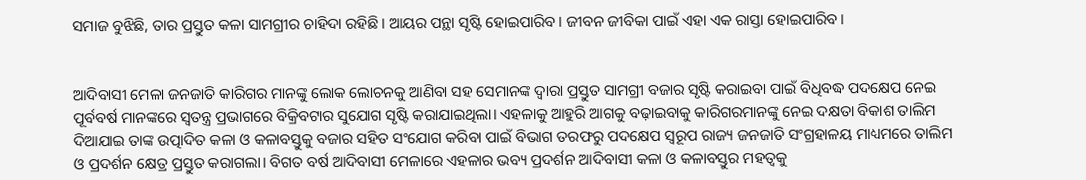ସମାଜ ବୁଝିଛି, ତାର ପ୍ରସ୍ତୁତ କଳା ସାମଗ୍ରୀର ଚାହିଦା ରହିଛି। ଆୟର ପନ୍ଥା ସୃଷ୍ଟି ହୋଇପାରିବ। ଜୀବନ ଜୀବିକା ପାଇଁ ଏହା ଏକ ରାସ୍ତା ହୋଇପାରିବ।


ଆଦିବାସୀ ମେଳା ଜନଜାତି କାରିଗର ମାନଙ୍କୁ ଲୋକ ଲୋଚନକୁ ଆଣିବା ସହ ସେମାନଙ୍କ ଦ୍ୱାରା ପ୍ରସ୍ତୁତ ସାମଗ୍ରୀ ବଜାର ସୃଷ୍ଟି କରାଇବା ପାଇଁ ବିଧିବଦ୍ଧ ପଦକ୍ଷେପ ନେଇ ପୂର୍ବବର୍ଷ ମାନଙ୍କରେ ସ୍ୱତନ୍ତ୍ର ପ୍ରଭାଗରେ ବିକ୍ରିବଟାର ସୁଯୋଗ ସୃଷ୍ଟି କରାଯାଇଥିଲା। ଏହଳାକୁ ଆହୁରି ଆଗକୁ ବଢ଼ାଇବାକୁ କାରିଗରମାନଙ୍କୁ ନେଇ ଦକ୍ଷତା ବିକାଶ ତାଲିମ ଦିଆଯାଇ ତାଙ୍କ ଉତ୍ପାଦିତ କଳା ଓ କଳାବସ୍ତୁକୁ ବଜାର ସହିତ ସଂଯୋଗ କରିବା ପାଇଁ ବିଭାଗ ତରଫରୁ ପଦକ୍ଷେପ ସ୍ୱରୂପ ରାଜ୍ୟ ଜନଜାତି ସଂଗ୍ରହାଳୟ ମାଧ୍ୟମରେ ତାଲିମ ଓ ପ୍ରଦର୍ଶନ କ୍ଷେତ୍ର ପ୍ରସ୍ତୁତ କରାଗଲା। ବିଗତ ବର୍ଷ ଆଦିବାସୀ ମେଳାରେ ଏହଳାର ଭବ୍ୟ ପ୍ରଦର୍ଶନ ଆଦିବାସୀ କଳା ଓ କଳାବସ୍ତୁର ମହତ୍ୱକୁ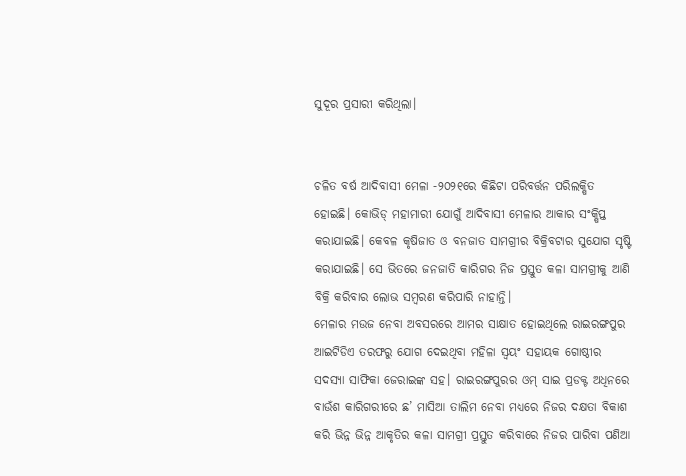ସୁଦୂର ପ୍ରସାରୀ କରିଥିଲା।


ଚଳିତ ବର୍ଷ ଆଦିବାସୀ ମେଳା -୨୦୨୧ରେ କିଛିଟା ପରିବର୍ତ୍ତନ ପରିଲକ୍ଷିତ ହୋଇଛି। କୋଭିଡ୍ ମହାମାରୀ ଯୋଗୁଁ ଆଦିବାସୀ ମେଳାର ଆକାର ସଂକ୍ଷିପ୍ତ କରାଯାଇଛି। କେବଳ କୃଷିଜାତ ଓ ବନଜାତ ସାମଗ୍ରୀର ବିକ୍ରିବଟାର ସୁଯୋଗ ସୃଷ୍ଟି କରାଯାଇଛି। ସେ ଭିତରେ ଜନଜାତି କାରିଗର ନିଜ ପ୍ରସ୍ତୁତ କଳା ସାମଗ୍ରୀକୁ ଆଣି ବିକ୍ରି କରିବାର ଲୋଭ ସମ୍ବରଣ କରିପାରି ନାହାନ୍ତି।
ମେଳାର ମଉଜ ନେବା ଅବସରରେ ଆମର ସାକ୍ଷାତ ହୋଇଥିଲେ ରାଇରଙ୍ଗପୁର ଆଇଟିଡିଏ ତରଫରୁ ଯୋଗ ଦେଇଥିବା ମହିଳା ସ୍ୱୟଂ ସହାୟକ ଗୋଷ୍ଠୀର ସଦସ୍ୟା ସାଫିକା ଜେରାଇଙ୍କ ସହ। ରାଇରଙ୍ଗପୁରର ଓମ୍ ସାଇ ପ୍ରଡକ୍ଟ ଅଧିନରେ ବାଉଁଶ କାରିଗରୀରେ ଛ’ ମାସିଆ ତାଲିମ ନେବା ମଧ୍ୟରେ ନିଜର ଦକ୍ଷତା ବିକାଶ କରି ଭିନ୍ନ ଭିନ୍ନ ଆକୃତିର କଳା ସାମଗ୍ରୀ ପ୍ରସ୍ତୁତ କରିବାରେ ନିଜର ପାରିବା ପଣିଆ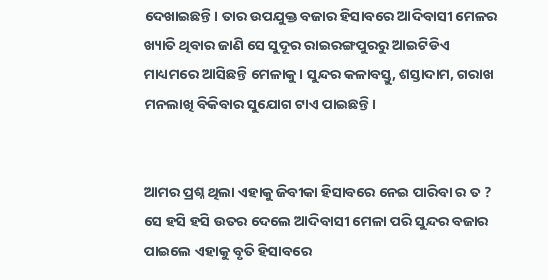ଦେଖାଇଛନ୍ତି। ତାର ଉପଯୁକ୍ତ ବଜାର ହିସାବରେ ଆଦିବାସୀ ମେଳର ଖ୍ୟାତି ଥିବାର ଜାଣି ସେ ସୁଦୂର ରାଇରଙ୍ଗପୁରରୁ ଆଇଟିଡିଏ ମାଧ୍ୟମରେ ଆସିଛନ୍ତି ମେଳାକୁ। ସୁନ୍ଦର କଳାବସ୍ତୁ, ଶସ୍ତାଦାମ, ଗରାଖ ମନଲାଖି ବିକିବାର ସୁଯୋଗ ଟାଏ ପାଇଛନ୍ତି।


ଆମର ପ୍ରଶ୍ନ ଥିଲା ଏହାକୁ ଜିବୀକା ହିସାବରେ ନେଇ ପାରିବା ର ତ ? ସେ ହସି ହସି ଉତର ଦେଲେ ଆଦିବାସୀ ମେଳା ପରି ସୁନ୍ଦର ବଜାର ପାଇଲେ ଏହାକୁ ବୃତି ହିସାବରେ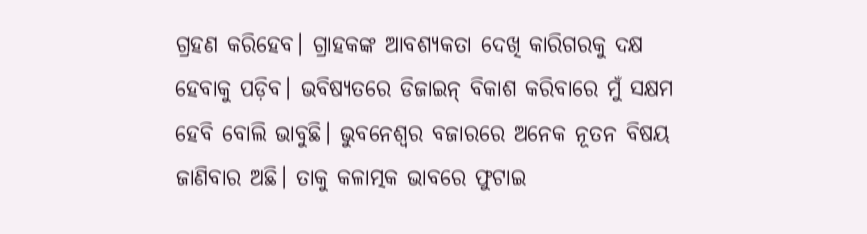ଗ୍ରହଣ କରିହେବ। ଗ୍ରାହକଙ୍କ ଆବଶ୍ୟକତା ଦେଖି କାରିଗରକୁ ଦକ୍ଷ ହେବାକୁ ପଡ଼ିବ। ଭବିଷ୍ୟତରେ ଡିଜାଇନ୍ ବିକାଶ କରିବାରେ ମୁଁ ସକ୍ଷମ ହେବି ବୋଲି ଭାବୁଛି। ଭୁବନେଶ୍ୱର ବଜାରରେ ଅନେକ ନୂତନ ବିଷୟ ଜାଣିବାର ଅଛି। ତାକୁ କଳାତ୍ମକ ଭାବରେ ଫୁଟାଇ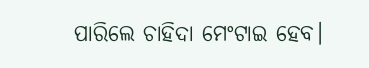ପାରିଲେ ଚାହିଦା ମେଂଟାଇ ହେବ।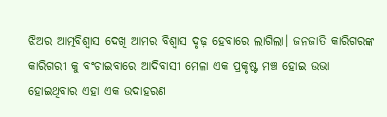ଝିଅର ଆତ୍ମବିଶ୍ୱାସ ଦେଖି ଆମର ବିଶ୍ୱାସ ଦୃଢ଼ ହେବାରେ ଲାଗିଲା। ଜନଜାତି କାରିଗରଙ୍କ କାରିଗରୀ କୁ ବଂଚାଇବାରେ ଆଦିବାସୀ ମେଳା ଏକ ପ୍ରକୃଷ୍ଟ ମଞ୍ଚ ହୋଇ ଉଭା ହୋଇଥିବାର ଏହା ଏକ ଉଦାହରଣ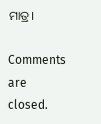ମାତ୍ର।

Comments are closed.